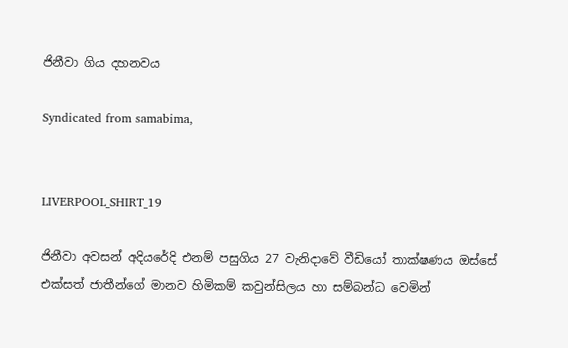ජිනීවා ගිය දහනවය

Syndicated from samabima,


LIVERPOOL_SHIRT_19

ජිනීවා අවසන් අදියරේදි එනම් පසුගිය 27 වැනිදාවේ වීඩියෝ තාක්ෂණය ඔස්සේ එක්සත් ජාතීන්ගේ මානව හිමිකම් කවුන්සිලය හා සම්බන්ධ වෙමින්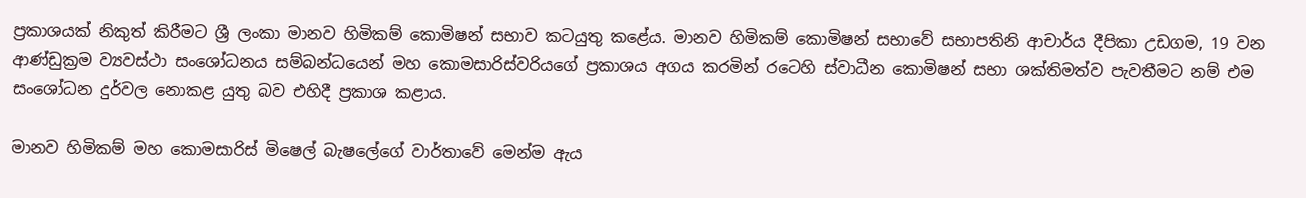ප්‍රකාශයක් නිකුත් කිරීමට ශ්‍රී ලංකා මානව හිමිකම් කොමිෂන් සභාව කටයුතු කළේය. මානව හිමිකම් කොමිෂන් සභාවේ සභාපතිනි ආචාර්ය දීපිකා උඩගම, 19 වන ආණ්ඩුක්‍රම ව්‍යවස්ථා සංශෝධනය සම්බන්ධයෙන් මහ කොමසාරිස්වරියගේ ප්‍රකාශය අගය කරමින් රටෙහි ස්වාධීන කොමිෂන් සභා ශක්තිමත්ව පැවතීමට නම් එම සංශෝධන දුර්වල නොකළ යුතු බව එහිදී ප්‍රකාශ කළාය.

මානව හිමිකම් මහ කොමසාරිස් මිෂෙල් බැෂලේගේ වාර්තාවේ මෙන්ම ඇය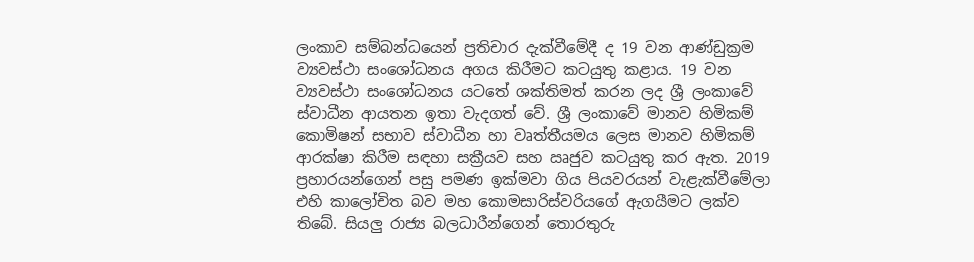ලංකාව සම්බන්ධයෙන් ප්‍රතිචාර දැක්වීමේදී ද 19 වන ආණ්ඩුක්‍රම ව්‍යවස්ථා සංශෝධනය අගය කිරීමට කටයුතු කළාය. 19 වන ව්‍යවස්ථා සංශෝධනය යටතේ ශක්තිමත් කරන ලද ශ්‍රී ලංකාවේ ස්වාධීන ආයතන ඉතා වැදගත් වේ. ශ්‍රී ලංකාවේ මානව හිමිකම් කොමිෂන් සභාව ස්වාධීන හා වෘත්තීයමය ලෙස මානව හිමිකම් ආරක්ෂා කිරීම සඳහා සක්‍රීයව සහ ඍජුව කටයුතු කර ඇත. 2019 ප්‍රහාරයන්ගෙන් පසු පමණ ඉක්මවා ගිය පියවරයන් වැළැක්වීමේලා එහි කාලෝචිත බව මහ කොමසාරිස්වරියගේ ඇගයීමට ලක්ව තිබේ. සියලු‍‍ රාජ්‍ය බලධාරීන්ගෙන් තොරතුරු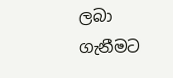ලබා ගැනීමට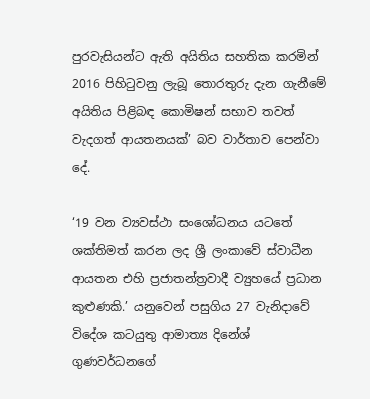පුරවැසියන්ට ඇති අයිතිය සහතික කරමින් 2016 පිහිටුවනු ලැබූ තොරතුරු දැන ගැනීමේ අයිතිය පිළිබඳ කොමිෂන් සභාව තවත් වැදගත් ආයතනයක්’ බව වාර්තාව පෙන්වා දේ.

‘19 වන ව්‍යවස්ථා සංශෝධනය යටතේ ශක්තිමත් කරන ලද ශ්‍රී ලංකාවේ ස්වාධීන ආයතන එහි ප්‍රජාතන්ත්‍රවාදී ව්‍යුහයේ ප්‍රධාන කුළුණකි.’ යනුවෙන් පසුගිය 27 වැනිදාවේ විදේශ කටයුතු ආමාත්‍ය දිනේශ් ගුණවර්ධනගේ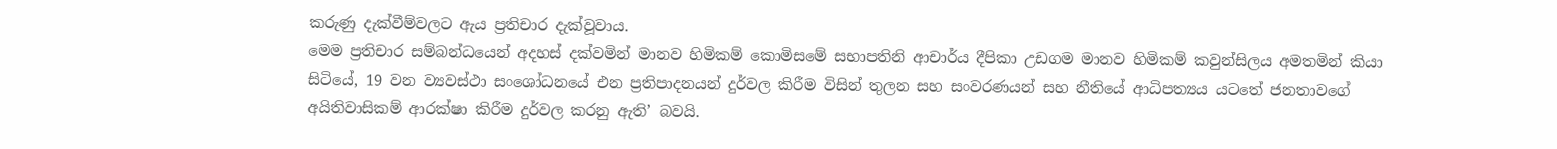කරුණු දැක්වීම්වලට ඇය ප්‍රතිචාර දැක්වූවාය.
මෙම ප්‍රතිචාර සම්බන්ධයෙන් අදහස් දක්වමින් මානව හිමිකම් කොමිසමේ සභාපතිනි ආචාර්ය දීපිකා උඩගම මානව හිමිකම් කවුන්සිලය අමතමින් කියා සිටියේ, 19 වන ව්‍යවස්ථා සංශෝධනයේ එන ප්‍රතිපාදනයන් දුර්වල කිරීම විසින් තුලන සහ සංවරණයන් සහ නීතියේ ආධිපත්‍යය යටතේ ජනතාවගේ අයිතිවාසිකම් ආරක්ෂා කිරීම දුර්වල කරනු ඇති’ බවයි.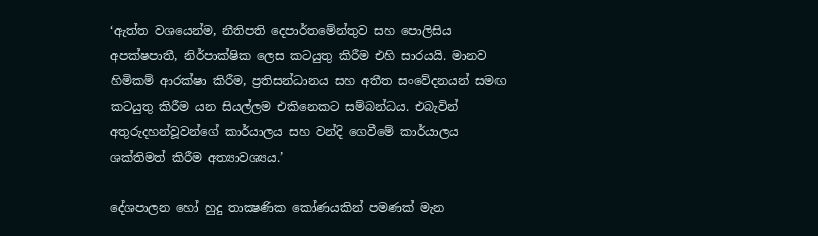‘ඇත්ත වශයෙන්ම, නීතිපති දෙපාර්තමේන්තුව සහ පොලිසිය අපක්ෂපාතී, නිර්පාක්ෂික ලෙස කටයුතු කිරීම එහි සාරයයි. මානව හිමිකම් ආරක්ෂා කිරීම, ප්‍රතිසන්ධානය සහ අතීත සංවේදනයන් සමඟ කටයුතු කිරීම යන සියල්ලම එකිනෙකට සම්බන්ධය. එබැවින් අතුරුදහන්වූවන්ගේ කාර්යාලය සහ වන්දි ගෙවීමේ කාර්යාලය ශක්තිමත් කිරීම අත්‍යාවශ්‍යය.’

දේශපාලන හෝ හුදු තාක්‍ෂණික කෝණයකින් පමණක් මැන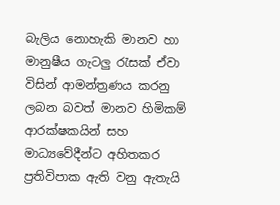බැලිය නොහැකි මානව හා මානුෂීය ගැටලු‍‍ රැසක් ඒවා විසින් ආමන්ත්‍රණය කරනු ලබන බවත් මානව හිමිකම් ආරක්ෂකයින් සහ මාධ්‍යවේදීන්ට අහිතකර ප්‍රතිවිපාක ඇති වනු ඇතැයි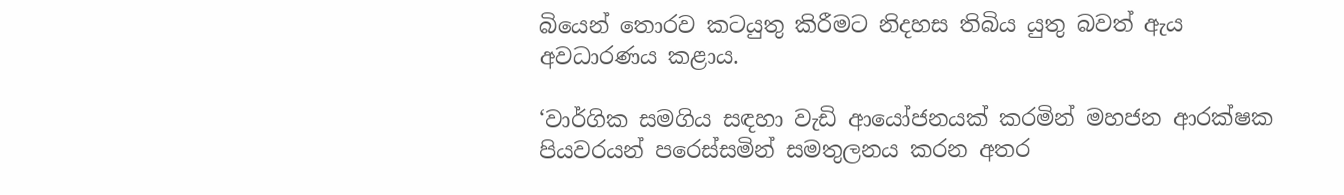බියෙන් තොරව කටයුතු කිරීමට නිදහස තිබිය යුතු බවත් ඇය අවධාරණය කළාය.

‘වාර්ගික සමගිය සඳහා වැඩි ආයෝජනයක් කරමින් මහජන ආරක්ෂක පියවරයන් පරෙස්සමින් සමතුලනය කරන අතර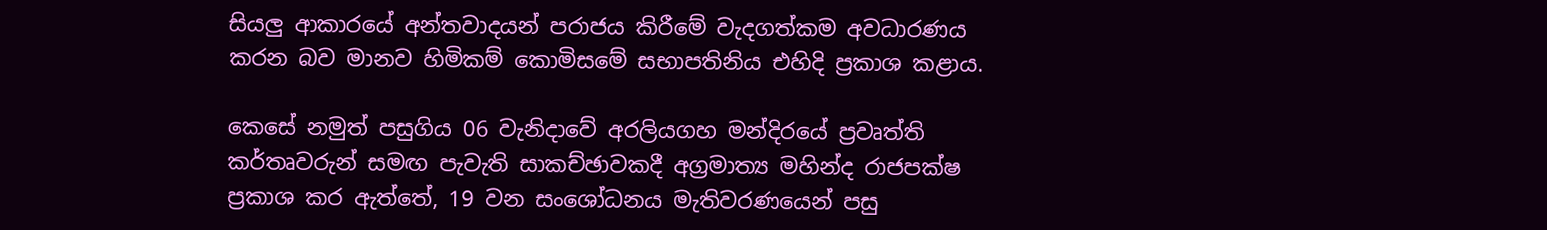සියලු‍‍ ආකාරයේ අන්තවාදයන් පරාජය කිරීමේ වැදගත්කම අවධාරණය කරන බව මානව හිමිකම් කොමිසමේ සභාපතිනිය එහිදි ප්‍රකාශ කළාය.

කෙසේ නමුත් පසුගිය 06 වැනිදාවේ අරලියගහ මන්දිරයේ ප්‍රවෘත්ති කර්තෘවරුන් සමඟ පැවැති සාකච්ඡාවකදී අග්‍රමාත්‍ය මහින්ද රාජපක්ෂ ප්‍රකාශ කර ඇත්තේ, 19 වන සංශෝධනය මැතිවරණයෙන් පසු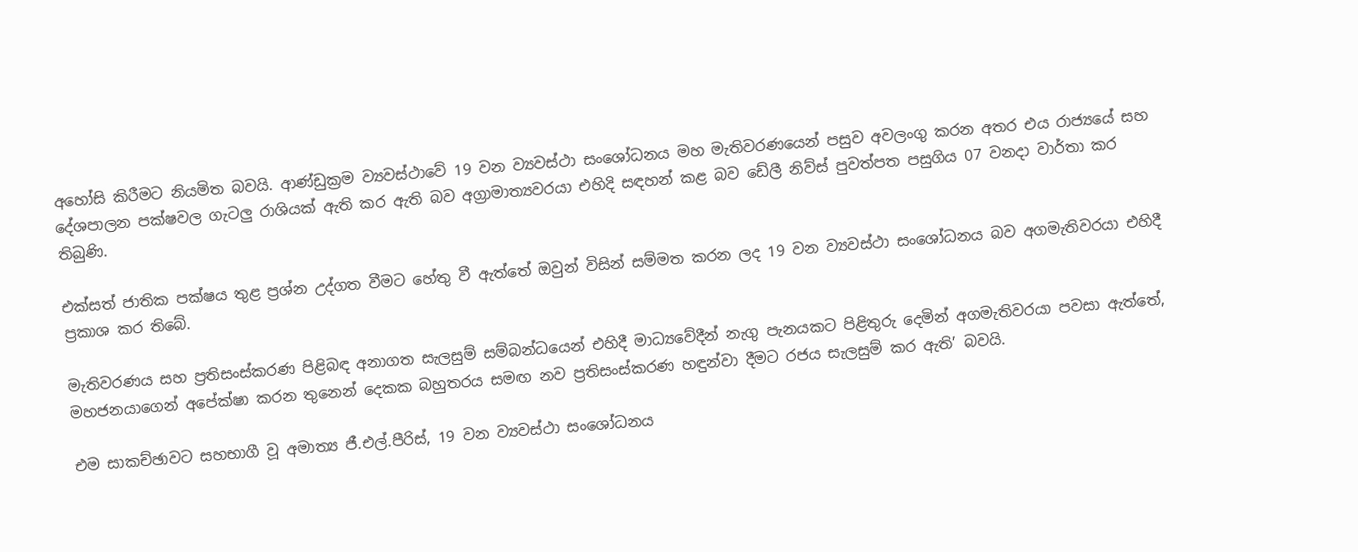අහෝසි කිරීමට නියමිත බවයි. ආණ්ඩුක්‍රම ව්‍යවස්ථාවේ 19 වන ව්‍යවස්ථා සංශෝධනය මහ මැතිවරණයෙන් පසුව අවලංගු කරන අතර එය රාජ්‍යයේ සහ දේශපාලන පක්ෂවල ගැටලු‍‍ රාශියක් ඇති කර ඇති බව අග්‍රාමාත්‍යවරයා එහිදි සඳහන් කළ බව ඩේලී නිව්ස් පුවත්පත පසුගිය 07 වනදා වාර්තා කර තිබුණි.

එක්සත් ජාතික පක්ෂය තුළ ප්‍රශ්න උද්ගත වීමට හේතු වී ඇත්තේ ඔවුන් විසින් සම්මත කරන ලද 19 වන ව්‍යවස්ථා සංශෝධනය බව අගමැතිවරයා එහිදී ප්‍රකාශ කර තිබේ.

මැතිවරණය සහ ප්‍රතිසංස්කරණ පිළිබඳ අනාගත සැලසුම් සම්බන්ධයෙන් එහිදී මාධ්‍යවේදීන් නැගු පැනයකට පිළිතුරු දෙමින් අගමැතිවරයා පවසා ඇත්තේ, මහජනයාගෙන් අපේක්ෂා කරන තුනෙන් දෙකක බහුතරය සමඟ නව ප්‍රතිසංස්කරණ හඳුන්වා දීමට රජය සැලසුම් කර ඇති’ බවයි.

එම සාකච්ඡාවට සහභාගී වූ අමාත්‍ය ජී.එල්.පීරිස්, 19 වන ව්‍යවස්ථා සංශෝධනය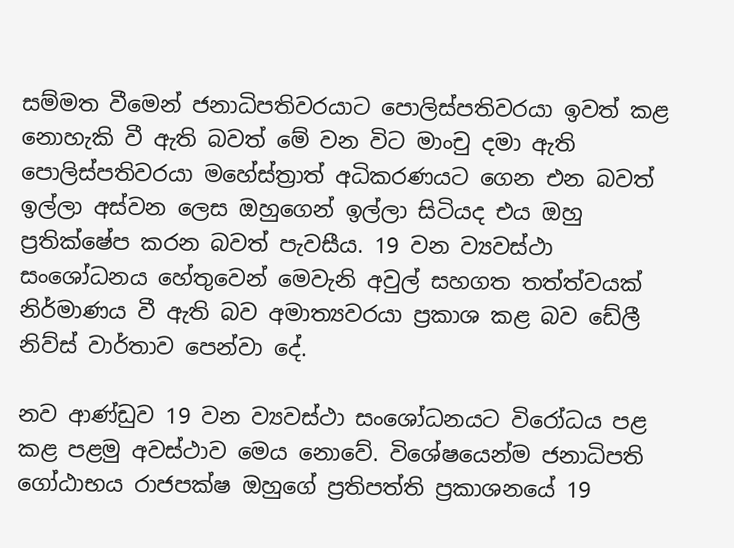සම්මත වීමෙන් ජනාධිපතිවරයාට පොලිස්පතිවරයා ඉවත් කළ නොහැකි වී ඇති බවත් මේ වන විට මාංචු දමා ඇති පොලිස්පතිවරයා මහේස්ත්‍රාත් අධිකරණයට ගෙන එන බවත් ඉල්ලා අස්වන ලෙස ඔහුගෙන් ඉල්ලා සිටියද එය ඔහු ප්‍රතික්ෂේප කරන බවත් පැවසීය. 19 වන ව්‍යවස්ථා සංශෝධනය හේතුවෙන් මෙවැනි අවුල් සහගත තත්ත්වයක් නිර්මාණය වී ඇති බව අමාත්‍යවරයා ප්‍රකාශ කළ බව ඩේලී නිව්ස් වාර්තාව පෙන්වා දේ.

නව ආණ්ඩුව 19 වන ව්‍යවස්ථා සංශෝධනයට විරෝධය පළ කළ පළමු අවස්ථාව මෙය නොවේ. විශේෂයෙන්ම ජනාධිපති ගෝඨාභය රාජපක්ෂ ඔහුගේ ප්‍රතිපත්ති ප්‍රකාශනයේ 19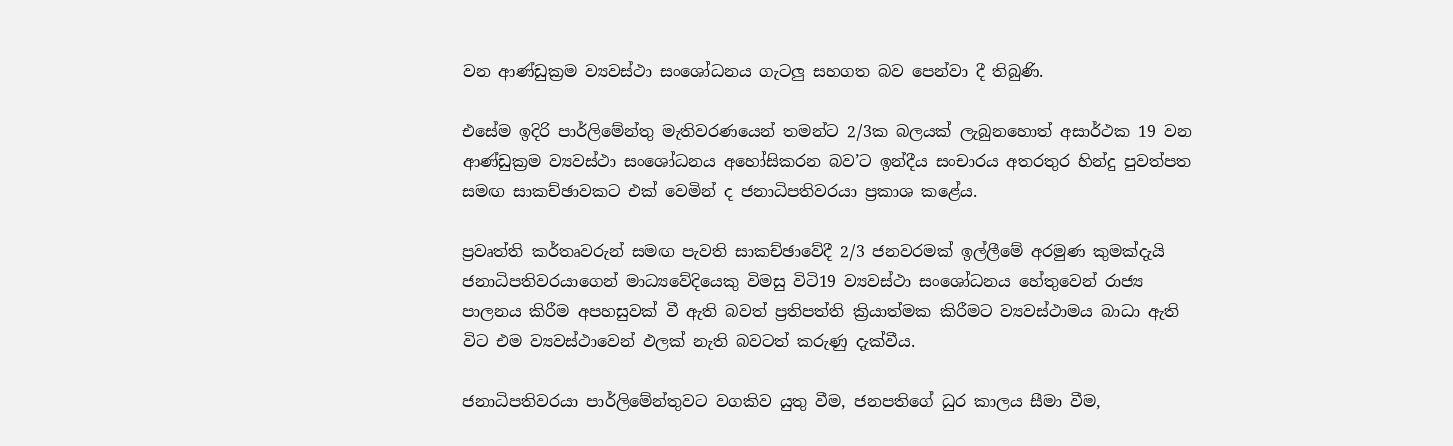වන ආණ්ඩුක්‍රම ව්‍යවස්ථා සංශෝධනය ගැටලු‍ සහගත බව පෙන්වා දී තිබුණි.

එසේම ඉදිරි පාර්ලිමේන්තු මැතිවරණයෙන් තමන්ට 2/3ක බලයක් ලැබුනහොත් අසාර්ථක 19 වන ආණ්ඩුක්‍රම ව්‍යවස්ථා සංශෝධනය අහෝසිකරන බව’ට ඉන්දීය සංචාරය අතරතුර හින්දු පුවත්පත සමඟ සාකච්ඡාවකට එක් වෙමින් ද ජනාධිපතිවරයා ප්‍රකාශ කළේය.

ප්‍රවෘත්ති කර්තෘවරුන් සමඟ පැවති සාකච්ඡාවේදී 2/3 ජනවරමක් ඉල්ලීමේ අරමුණ කුමක්දැයි ජනාධිපතිවරයාගෙන් මාධ්‍යවේදියෙකු විමසු විටි19 ව්‍යවස්ථා සංශෝධනය හේතුවෙන් රාජ්‍ය පාලනය කිරීම අපහසුවක් වී ඇති බවත් ප්‍රතිපත්ති ක්‍රියාත්මක කිරීමට ව්‍යවස්ථාමය බාධා ඇති විට එම ව්‍යවස්ථාවෙන් ඵලක් නැති බවටත් කරුණු දැක්වීය.

ජනාධිපතිවරයා පාර්ලිමේන්තුවට වගකිව යුතු වීම, ජනපතිගේ ධුර කාලය සීමා වීම,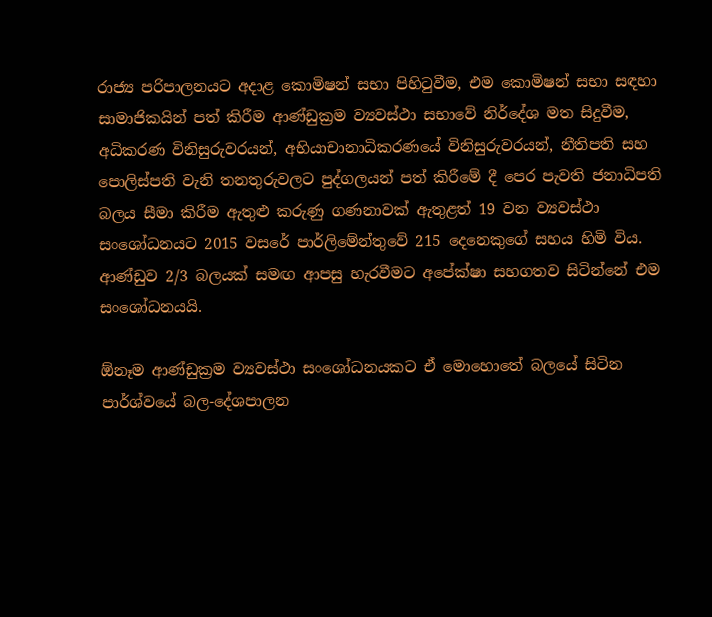රාජ්‍ය පරිපාලනයට අදාළ කොමිෂන් සභා පිහිටුවීම, එම කොමිෂන් සභා සඳහා සාමාජිකයින් පත් කිරීම ආණ්ඩුක්‍රම ව්‍යවස්ථා සභාවේ නිර්දේශ මත සිදුවීම, අධිකරණ විනිසුරුවරයන්, අභියාචානාධිකරණයේ විනිසුරුවරයන්, නීතිපති සහ පොලිස්පති වැනි තනතුරුවලට පුද්ගලයන් පත් කිරීමේ දී පෙර පැවති ජනාධිපති බලය සීමා කිරීම ඇතුළු කරුණු ගණනාවක් ඇතුළත් 19 වන ව්‍යවස්ථා සංශෝධනයට 2015 වසරේ පාර්ලිමේන්තුවේ 215 දෙනෙකුගේ සහය හිමි විය. ආණ්ඩුව 2/3 බලයක් සමඟ ආපසු හැරවීමට අපේක්ෂා සහගතව සිටින්නේ එම සංශෝධනයයි.

ඕනෑම ආණ්ඩුක්‍රම ව්‍යවස්ථා සංශෝධනයකට ඒ මොහොතේ බලයේ සිටින පාර්ශ්වයේ බල-දේශපාලන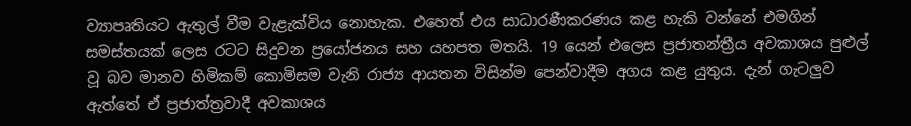ව්‍යාපෘතියට ඇතුල් වීම වැළැක්විය නොහැක. එහෙත් එය සාධාරණීකරණය කළ හැකි වන්නේ එමගින් සමස්තයක් ලෙස රටට සිදුවන ප්‍රයෝජනය සහ යහපත මතයි. 19 යෙන් එලෙස ප්‍රජාතන්ත්‍රීය අවකාශය පුළුල් වූ බව මානව හිමිකම් කොමිසම වැනි රාජ්‍ය ආයතන විසින්ම පෙන්වාදීම අගය කළ යුතුය. දැන් ගැටලු‍ව ඇත්තේ ඒ ප්‍රජාත්ත්‍රවාදී අවකාශය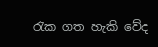රැක ගත හැකි වේද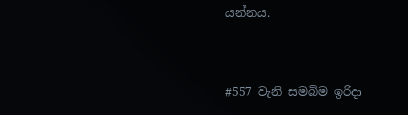යන්නය.


#557 වැනි සමබිම ඉරිදා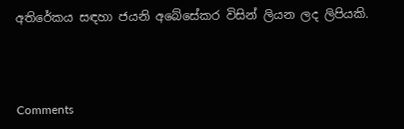අතිරේකය සඳහා ජයනි අබේසේකර විසින් ලියන ලද ලිපියකි.



Comments